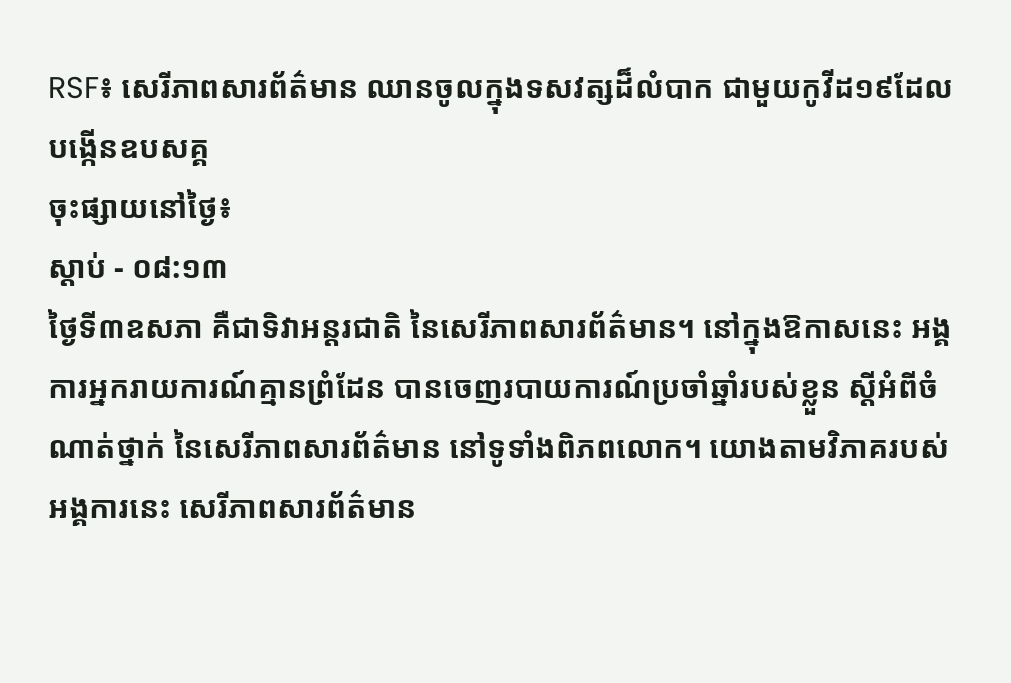RSF៖ សេរីភាពសារព័ត៌មាន ឈានចូលក្នុងទសវត្សដ៏លំបាក ជាមួយកូវីដ១៩ដែលបង្កើនឧបសគ្គ
ចុះផ្សាយនៅថ្ងៃ៖
ស្តាប់ - ០៨:១៣
ថ្ងៃទី៣ឧសភា គឺជាទិវាអន្តរជាតិ នៃសេរីភាពសារព័ត៌មាន។ នៅក្នុងឱកាសនេះ អង្គការអ្នករាយការណ៍គ្មានព្រំដែន បានចេញរបាយការណ៍ប្រចាំឆ្នាំរបស់ខ្លួន ស្តីអំពីចំណាត់ថ្នាក់ នៃសេរីភាពសារព័ត៌មាន នៅទូទាំងពិភពលោក។ យោងតាមវិភាគរបស់អង្គការនេះ សេរីភាពសារព័ត៌មាន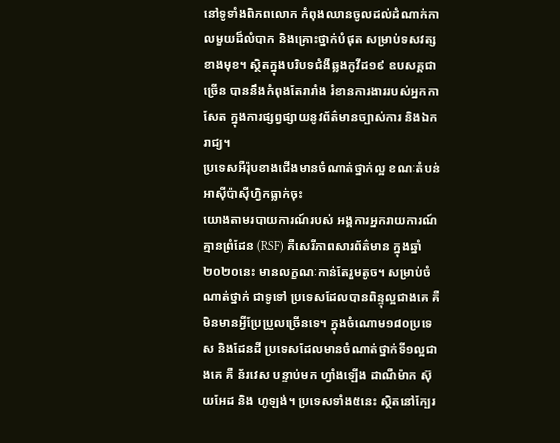នៅទូទាំងពិភពលោក កំពុងឈានចូលដល់ដំណាក់កាលមួយដ៏លំបាក និងគ្រោះថ្នាក់បំផុត សម្រាប់ទសវត្សខាងមុខ។ ស្ថិតក្នុងបរិបទជំងឺឆ្លងកូវីដ១៩ ឧបសគ្គជាច្រើន បាននឹងកំពុងតែរារាំង រំខានការងាររបស់អ្នកកាសែត ក្នុងការផ្សព្វផ្សាយនូវព័ត៌មានច្បាស់ការ និងឯករាជ្យ។
ប្រទេសអឺរ៉ុបខាងជើងមានចំណាត់ថ្នាក់ល្អ ខណៈតំបន់អាស៊ីប៉ាស៊ីហ្វិកធ្លាក់ចុះ
យោងតាមរបាយការណ៍របស់ អង្គការអ្នករាយការណ៍គ្មានព្រំដែន (RSF) គឺសេរីភាពសារព័ត៌មាន ក្នុងឆ្នាំ២០២០នេះ មានលក្ខណៈកាន់តែរួមតូច។ សម្រាប់ចំណាត់ថ្នាក់ ជាទូទៅ ប្រទេសដែលបានពិន្ទុល្អជាងគេ គឺមិនមានអ្វីប្រែប្រួលច្រើនទេ។ ក្នុងចំណោម១៨០ប្រទេស និងដែនដី ប្រទេសដែលមានចំណាត់ថ្នាក់ទី១ល្អជាងគេ គឺ ន័រវេស បន្ទាប់មក ហ្វាំងឡើង ដាណឺម៉ាក ស៊ុយអែដ និង ហូឡង់។ ប្រទេសទាំង៥នេះ ស្ថិតនៅក្បែរ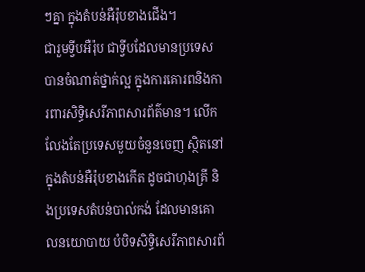ៗគ្នា ក្នុងតំបន់អឺរ៉ុបខាងជើង។
ជារួមទ្វីបអឺរ៉ុប ជាទ្វីបដែលមានប្រទេសបានចំណាត់ថ្នាក់ល្អ ក្នុងការគោរពនិងការពារសិទ្ធិសេរីភាពសារព័ត៌មាន។ លើកលែងតែប្រទេសមួយចំនួនចេញ ស្ថិតនៅក្នុងតំបន់អឺរ៉ុបខាងកើត ដូចជាហុងគ្រី និងប្រទេសតំបន់បាល់កង់ ដែលមានគោលនយោបាយ បំបិទសិទ្ធិសេរីភាពសារព័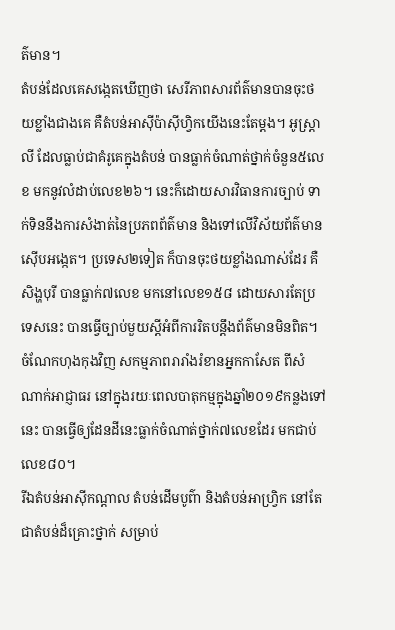ត៌មាន។
តំបន់ដែលគេសង្កេតឃើញថា សេរីភាពសារព័ត៌មានបានចុះថយខ្លាំងជាងគេ គឺតំបន់អាស៊ីប៉ាស៊ីហ្វិកយើងនេះតែម្តង។ អូស្ត្រាលី ដែលធ្លាប់ជាគំរូគេក្នុងតំបន់ បានធ្លាក់ចំណាត់ថ្នាក់ចំនួន៥លេខ មកនូវលំដាប់លេខ២៦។ នេះក៏ដោយសារវិធានការច្បាប់ ទាក់ទិននឹងការសំងាត់នៃប្រភពព័ត៌មាន និងទៅលើវិស័យព័ត៌មានស៊ើបអង្កេត។ ប្រទេស២ទៀត ក៏បានចុះថយខ្លាំងណាស់ដែរ គឺសិង្ហបុរី បានធ្លាក់៧លេខ មកនៅលេខ១៥៨ ដោយសារតែប្រទេសនេះ បានធ្វើច្បាប់មួយស្តីអំពីការរិតបន្តឹងព័ត៌មានមិនពិត។ ចំណែកហុងកុងវិញ សកម្មភាពរារាំងរំខានអ្នកកាសែត ពីសំណាក់អាជ្ញាធរ នៅក្នុងរយៈពេលបាតុកម្មក្នុងឆ្នាំ២០១៩កន្លងទៅនេះ បានធ្វើឲ្យដែនដីនេះធ្លាក់ចំណាត់ថ្នាក់៧លេខដែរ មកជាប់លេខ៨០។
រីឯតំបន់អាស៊ីកណ្តាល តំបន់ដើមបូព៌ា និងតំបន់អាហ្វ្រិក នៅតែជាតំបន់ដ៏គ្រោះថ្នាក់ សម្រាប់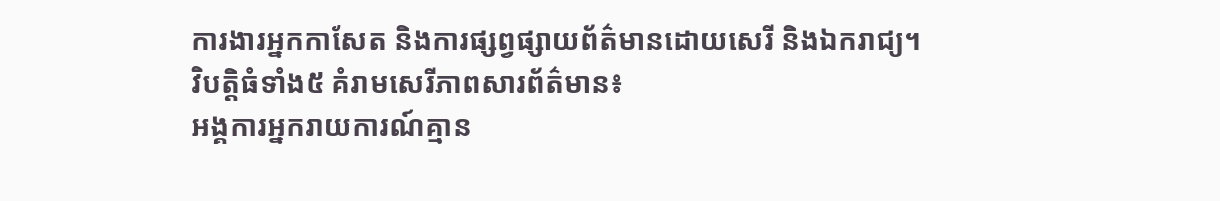ការងារអ្នកកាសែត និងការផ្សព្វផ្សាយព័ត៌មានដោយសេរី និងឯករាជ្យ។
វិបត្តិធំទាំង៥ គំរាមសេរីភាពសារព័ត៌មាន៖
អង្គការអ្នករាយការណ៍គ្មាន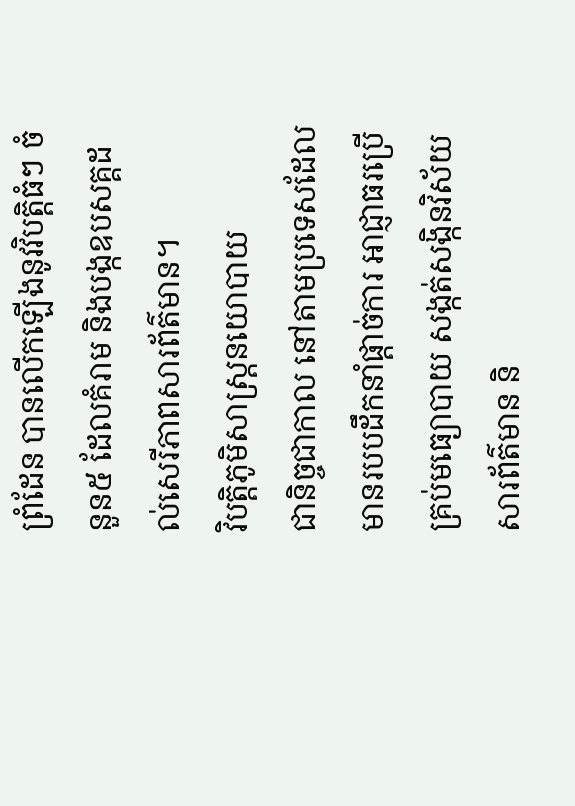ព្រំដែន បានលើកឡើងនូវវិបត្តិធំៗ ចំនួន៥ ដែលគំរាម និងបង្កឧបសគ្គដល់សេរីភាពសារព័ត៌មាន។
វិបត្តិភូមិសាស្ត្រនយោបាយ
ជានិច្ចជាកាល នៅតាមប្រទេសដែលមានរបបដឹកនាំផ្តាច់ការ អាជ្ញាធរប្រើគ្រប់មធ្យោបាយ សង្កត់សង្កិនវិស័យសារព័ត៌មាន និ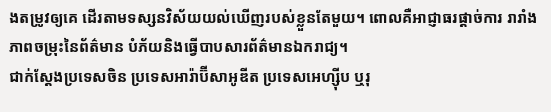ងតម្រូវឲ្យគេ ដើរតាមទស្សនវិស័យយល់ឃើញរបស់ខ្លួនតែមួយ។ ពោលគឺអាជ្ញាធរផ្តាច់ការ រារាំងភាពចម្រុះនៃព័ត៌មាន បំភ័យនិងធ្វើបាបសារព័ត៌មានឯករាជ្យ។
ជាក់ស្តែងប្រទេសចិន ប្រទេសអារ៉ាប៊ីសាអូឌីត ប្រទេសអេហ្ស៊ីប ឬរុ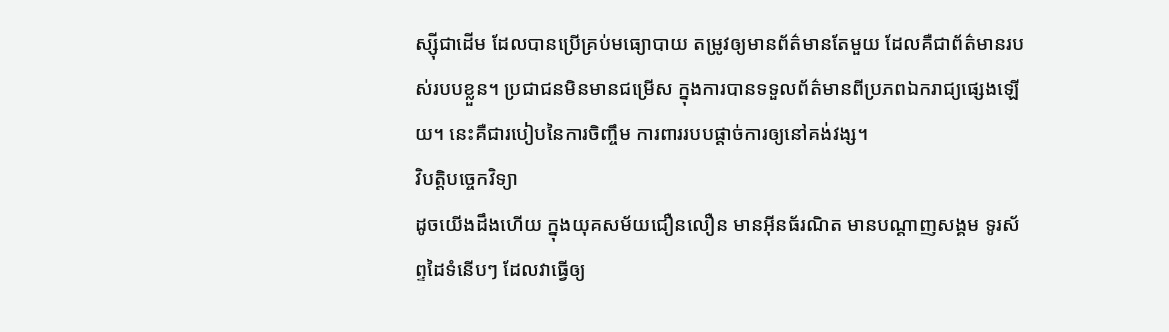ស្ស៊ីជាដើម ដែលបានប្រើគ្រប់មធ្យោបាយ តម្រូវឲ្យមានព័ត៌មានតែមួយ ដែលគឺជាព័ត៌មានរបស់របបខ្លួន។ ប្រជាជនមិនមានជម្រើស ក្នុងការបានទទួលព័ត៌មានពីប្រភពឯករាជ្យផ្សេងឡើយ។ នេះគឺជារបៀបនៃការចិញ្ចឹម ការពាររបបផ្តាច់ការឲ្យនៅគង់វង្ស។
វិបត្តិបច្ចេកវិទ្យា
ដូចយើងដឹងហើយ ក្នុងយុគសម័យជឿនលឿន មានអ៊ីនធ័រណិត មានបណ្តាញសង្គម ទូរស័ព្ទដៃទំនើបៗ ដែលវាធ្វើឲ្យ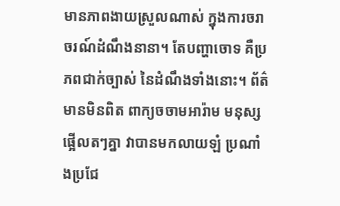មានភាពងាយស្រួលណាស់ ក្នុងការចរាចរណ៍ដំណឹងនានា។ តែបញ្ហាចោទ គឺប្រភពជាក់ច្បាស់ នៃដំណឹងទាំងនោះ។ ព័ត៌មានមិនពិត ពាក្យចចាមអារ៉ាម មនុស្សផ្អើលតៗគ្នា វាបានមកលាយឡំ ប្រណាំងប្រជែ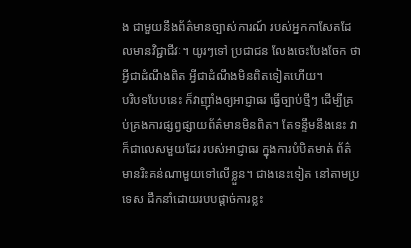ង ជាមួយនឹងព័ត៌មានច្បាស់ការណ៍ របស់អ្នកកាសែតដែលមានវិជ្ជាជីវៈ។ យូរៗទៅ ប្រជាជន លែងចេះបែងចែក ថាអ្វីជាដំណឹងពិត អ្វីជាដំណឹងមិនពិតទៀតហើយ។
បរិបទបែបនេះ ក៏វាញ៉ាំងឲ្យអាជ្ញាធរ ធ្វើច្បាប់ថ្មីៗ ដើម្បីគ្រប់គ្រងការផ្សព្វផ្សាយព័ត៌មានមិនពិត។ តែទន្ទឹមនឹងនេះ វាក៏ជាលេសមួយដែរ របស់អាជ្ញាធរ ក្នុងការបំបិតមាត់ ព័ត៌មានរិះគន់ណាមួយទៅលើខ្លួន។ ជាងនេះទៀត នៅតាមប្រទេស ដឹកនាំដោយរបបផ្តាច់ការខ្លះ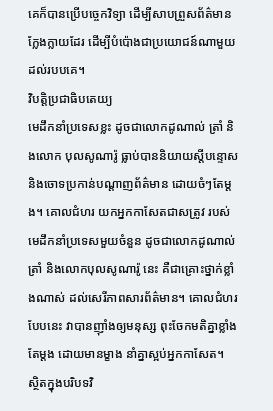គេក៏បានប្រើបច្ចេកវិទ្យា ដើម្បីសាបព្រួសព័ត៌មានក្លែងក្លាយដែរ ដើម្បីបំប៉ោងជាប្រយោជន៍ណាមួយដល់របបគេ។
វិបត្តិប្រជាធិបតេយ្យ
មេដឹកនាំប្រទេសខ្លះ ដូចជាលោកដូណាល់ ត្រាំ និងលោក បុលសូណារ៉ូ ធ្លាប់បាននិយាយស្តីបន្ទោស និងចោទប្រកាន់បណ្តាញព័ត៌មាន ដោយចំៗតែម្តង។ គោលជំហរ យកអ្នកកាសែតជាសត្រូវ របស់មេដឹកនាំប្រទេសមួយចំនួន ដូចជាលោកដូណាល់ ត្រាំ និងលោកបុលសូណារ៉ូ នេះ គឺជាគ្រោះថ្នាក់ខ្លាំងណាស់ ដល់សេរីភាពសារព័ត៌មាន។ គោលជំហរបែបនេះ វាបានញ៉ាំងឲ្យមនុស្ស ពុះចែកមតិគ្នាខ្លាំងតែម្តង ដោយមានម្ខាង នាំគ្នាស្អប់អ្នកកាសែត។
ស្ថិតក្នុងបរិបទវិ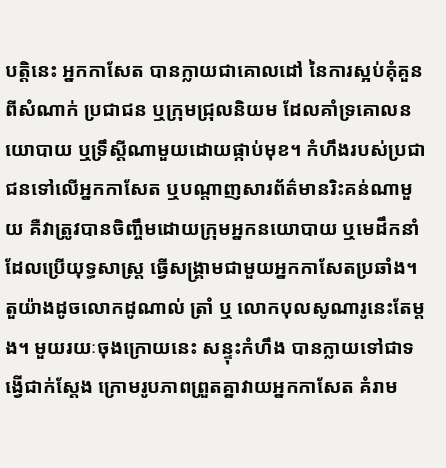បត្តិនេះ អ្នកកាសែត បានក្លាយជាគោលដៅ នៃការស្អប់គុំគួន ពីសំណាក់ ប្រជាជន ឬក្រុមជ្រុលនិយម ដែលគាំទ្រគោលនយោបាយ ឬទ្រឹស្តីណាមួយដោយផ្កាប់មុខ។ កំហឹងរបស់ប្រជាជនទៅលើអ្នកកាសែត ឬបណ្តាញសារព័ត៌មានរិះគន់ណាមួយ គឺវាត្រូវបានចិញ្ចឹមដោយក្រុមអ្នកនយោបាយ ឬមេដឹកនាំ ដែលប្រើយុទ្ធសាស្ត្រ ធ្វើសង្រ្គាមជាមួយអ្នកកាសែតប្រឆាំង។ តួយ៉ាងដូចលោកដូណាល់ ត្រាំ ឬ លោកបុលសូណារូនេះតែម្តង។ មួយរយៈចុងក្រោយនេះ សន្ទុះកំហឹង បានក្លាយទៅជាទង្វើជាក់ស្តែង ក្រោមរូបភាពព្រួតគ្នាវាយអ្នកកាសែត គំរាម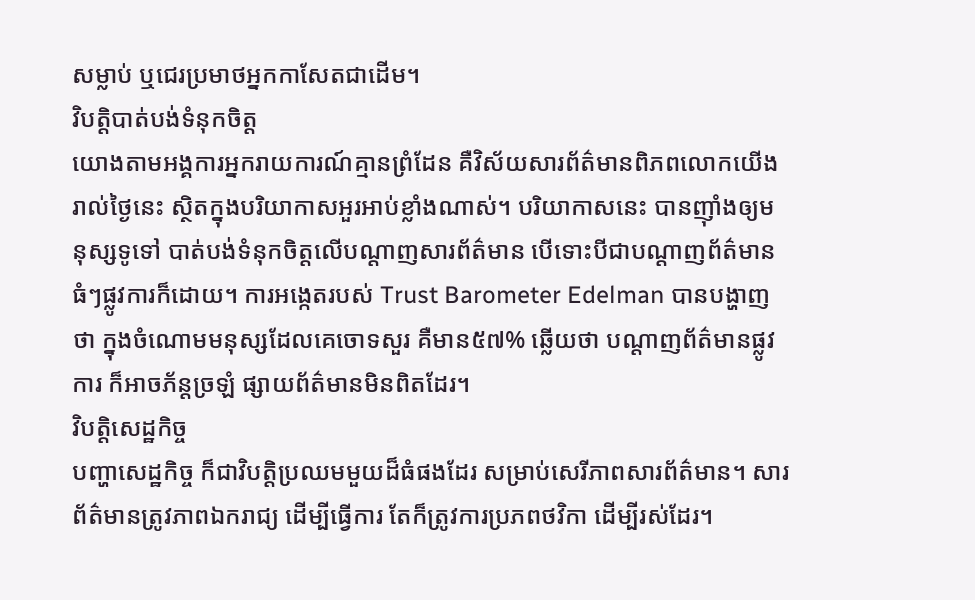សម្លាប់ ឬជេរប្រមាថអ្នកកាសែតជាដើម។
វិបត្តិបាត់បង់ទំនុកចិត្ត
យោងតាមអង្គការអ្នករាយការណ៍គ្មានព្រំដែន គឺវិស័យសារព័ត៌មានពិភពលោកយើងរាល់ថ្ងៃនេះ ស្ថិតក្នុងបរិយាកាសអួរអាប់ខ្លាំងណាស់។ បរិយាកាសនេះ បានញ៉ាំងឲ្យមនុស្សទូទៅ បាត់បង់ទំនុកចិត្តលើបណ្តាញសារព័ត៌មាន បើទោះបីជាបណ្តាញព័ត៌មានធំៗផ្លូវការក៏ដោយ។ ការអង្កេតរបស់ Trust Barometer Edelman បានបង្ហាញថា ក្នុងចំណោមមនុស្សដែលគេចោទសួរ គឺមាន៥៧% ឆ្លើយថា បណ្តាញព័ត៌មានផ្លូវការ ក៏អាចភ័ន្តច្រឡំ ផ្សាយព័ត៌មានមិនពិតដែរ។
វិបត្តិសេដ្ឋកិច្ច
បញ្ហាសេដ្ឋកិច្ច ក៏ជាវិបត្តិប្រឈមមួយដ៏ធំផងដែរ សម្រាប់សេរីភាពសារព័ត៌មាន។ សារព័ត៌មានត្រូវភាពឯករាជ្យ ដើម្បីធ្វើការ តែក៏ត្រូវការប្រភពថវិកា ដើម្បីរស់ដែរ។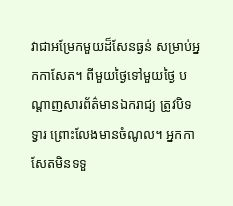វាជាអម្រែកមួយដ៏សែនធ្ងន់ សម្រាប់អ្នកកាសែត។ ពីមួយថ្ងៃទៅមួយថ្ងៃ បណ្តាញសារព័ត៌មានឯករាជ្យ ត្រូវបិទទ្វារ ព្រោះលែងមានចំណូល។ អ្នកកាសែតមិនទទួ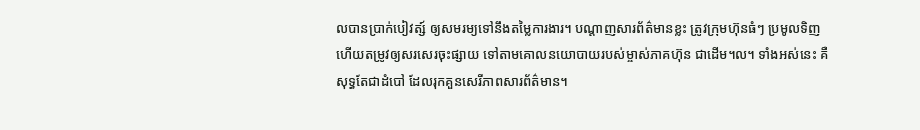លបានប្រាក់បៀវត្ស៍ ឲ្យសមរម្យទៅនឹងតម្លៃការងារ។ បណ្តាញសារព័ត៌មានខ្លះ ត្រូវក្រុមហ៊ុនធំៗ ប្រមូលទិញ ហើយតម្រូវឲ្យសរសេរចុះផ្សាយ ទៅតាមគោលនយោបាយរបស់ម្ចាស់ភាគហ៊ុន ជាដើម។ល។ ទាំងអស់នេះ គឺសុទ្ធតែជាដំបៅ ដែលរុកគួនសេរីភាពសារព័ត៌មាន។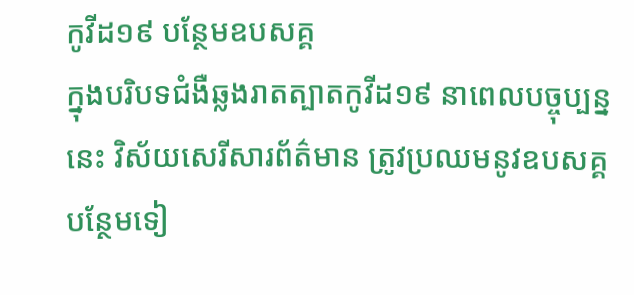កូវីដ១៩ បន្ថែមឧបសគ្គ
ក្នុងបរិបទជំងឺឆ្លងរាតត្បាតកូវីដ១៩ នាពេលបច្ចុប្បន្ននេះ វិស័យសេរីសារព័ត៌មាន ត្រូវប្រឈមនូវឧបសគ្គបន្ថែមទៀ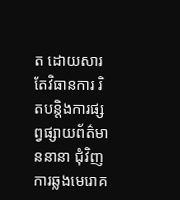ត ដោយសារតែវិធានការ រិតបន្តិងការផ្សព្វផ្សាយព័ត៌មាននានា ជុំវិញការឆ្លងមេរោគ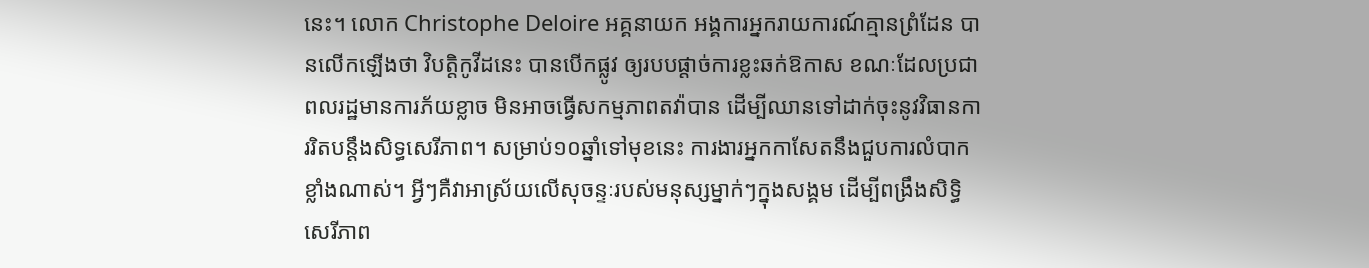នេះ។ លោក Christophe Deloire អគ្គនាយក អង្គការអ្នករាយការណ៍គ្មានព្រំដែន បានលើកឡើងថា វិបត្តិកូវីដនេះ បានបើកផ្លូវ ឲ្យរបបផ្តាច់ការខ្លះឆក់ឱកាស ខណៈដែលប្រជាពលរដ្ឋមានការភ័យខ្លាច មិនអាចធ្វើសកម្មភាពតវ៉ាបាន ដើម្បីឈានទៅដាក់ចុះនូវវិធានការរិតបន្តឹងសិទ្ធសេរីភាព។ សម្រាប់១០ឆ្នាំទៅមុខនេះ ការងារអ្នកកាសែតនឹងជួបការលំបាកខ្លាំងណាស់។ អ្វីៗគឺវាអាស្រ័យលើសុចន្ទៈរបស់មនុស្សម្នាក់ៗក្នុងសង្គម ដើម្បីពង្រឹងសិទ្ធិសេរីភាព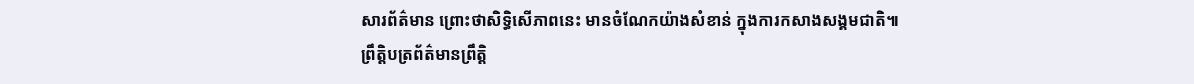សារព័ត៌មាន ព្រោះថាសិទ្ធិសេីភាពនេះ មានចំណែកយ៉ាងសំខាន់ ក្នុងការកសាងសង្គមជាតិ៕
ព្រឹត្តិបត្រព័ត៌មានព្រឹត្តិ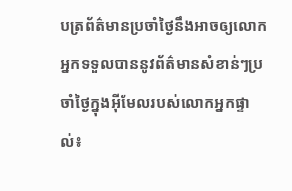បត្រព័ត៌មានប្រចាំថ្ងៃនឹងអាចឲ្យលោកអ្នកទទួលបាននូវព័ត៌មានសំខាន់ៗប្រចាំថ្ងៃក្នុងអ៊ីមែលរបស់លោកអ្នកផ្ទាល់៖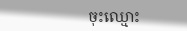ចុះឈ្មោះ